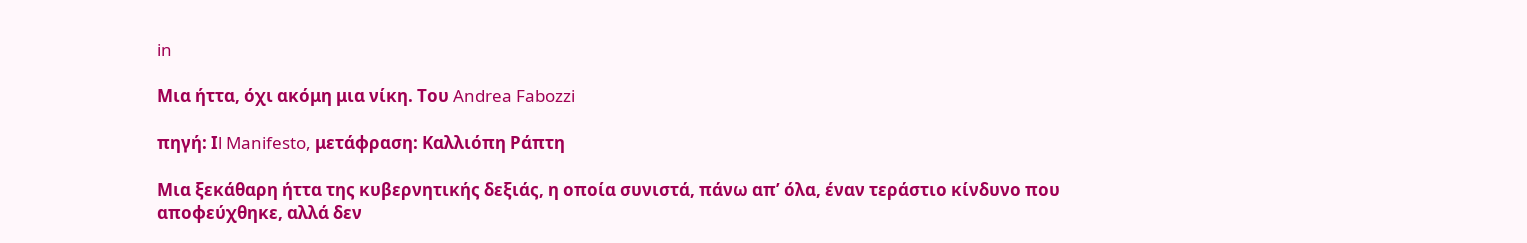in

Μια ήττα, όχι ακόμη μια νίκη. Του Andrea Fabozzi

πηγή: Ιl Manifesto, μετάφραση: Καλλιόπη Ράπτη

Μια ξεκάθαρη ήττα της κυβερνητικής δεξιάς, η οποία συνιστά, πάνω απ’ όλα, έναν τεράστιο κίνδυνο που αποφεύχθηκε, αλλά δεν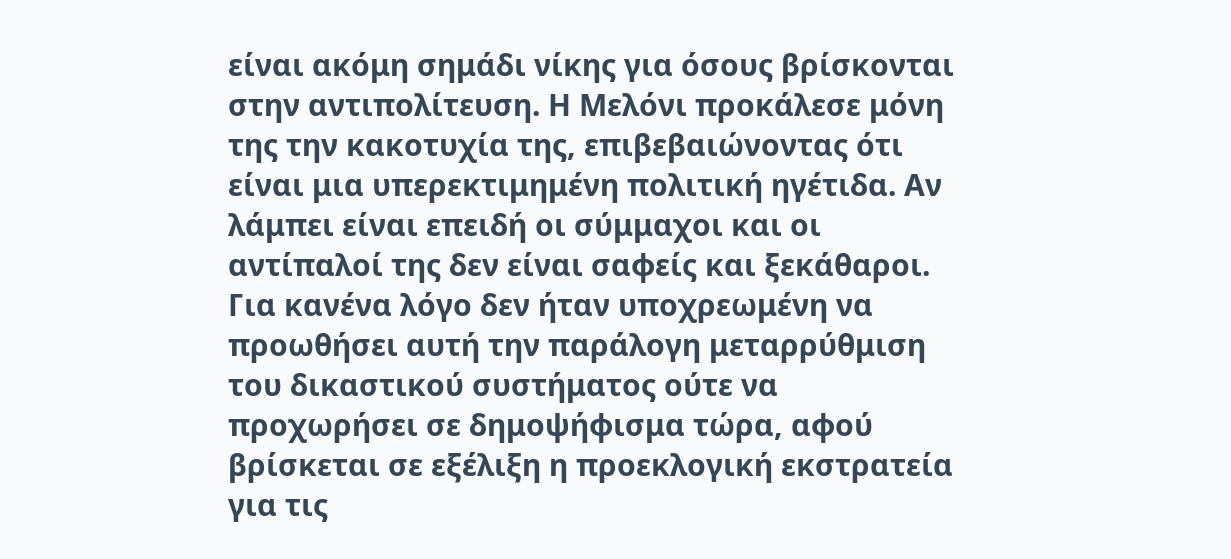είναι ακόμη σημάδι νίκης για όσους βρίσκονται στην αντιπολίτευση. Η Μελόνι προκάλεσε μόνη της την κακοτυχία της, επιβεβαιώνοντας ότι είναι μια υπερεκτιμημένη πολιτική ηγέτιδα. Αν λάμπει είναι επειδή οι σύμμαχοι και οι αντίπαλοί της δεν είναι σαφείς και ξεκάθαροι. Για κανένα λόγο δεν ήταν υποχρεωμένη να προωθήσει αυτή την παράλογη μεταρρύθμιση του δικαστικού συστήματος ούτε να προχωρήσει σε δημοψήφισμα τώρα, αφού βρίσκεται σε εξέλιξη η προεκλογική εκστρατεία για τις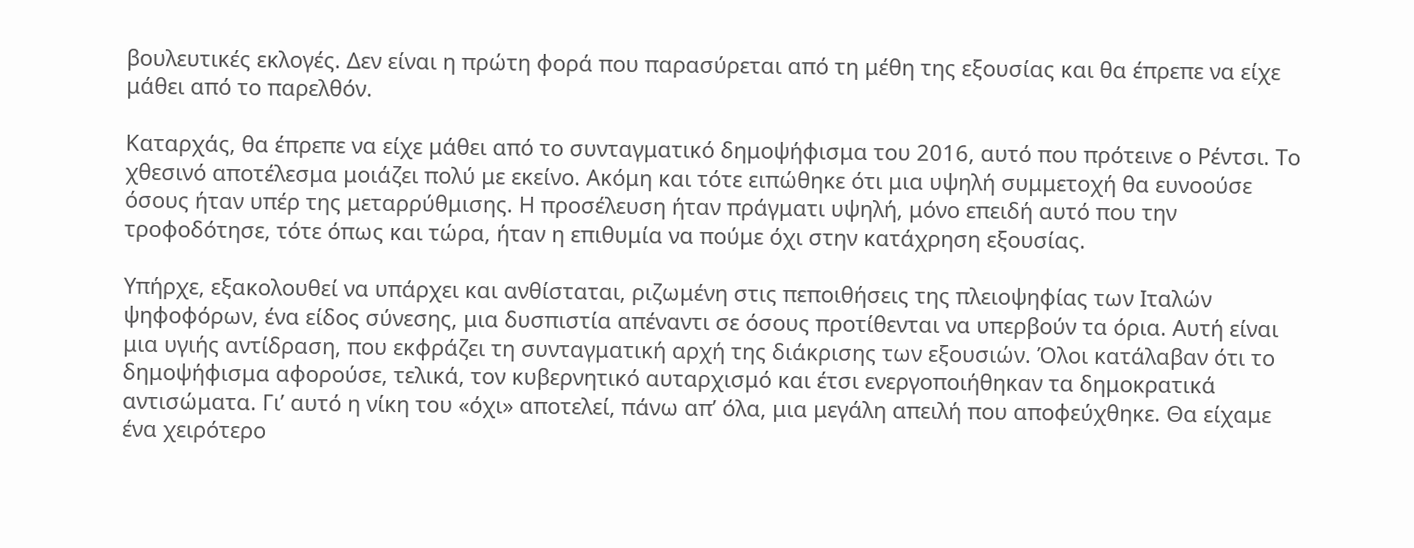βουλευτικές εκλογές. Δεν είναι η πρώτη φορά που παρασύρεται από τη μέθη της εξουσίας και θα έπρεπε να είχε μάθει από το παρελθόν.

Καταρχάς, θα έπρεπε να είχε μάθει από το συνταγματικό δημοψήφισμα του 2016, αυτό που πρότεινε ο Ρέντσι. Το χθεσινό αποτέλεσμα μοιάζει πολύ με εκείνο. Ακόμη και τότε ειπώθηκε ότι μια υψηλή συμμετοχή θα ευνοούσε όσους ήταν υπέρ της μεταρρύθμισης. Η προσέλευση ήταν πράγματι υψηλή, μόνο επειδή αυτό που την τροφοδότησε, τότε όπως και τώρα, ήταν η επιθυμία να πούμε όχι στην κατάχρηση εξουσίας.

Υπήρχε, εξακολουθεί να υπάρχει και ανθίσταται, ριζωμένη στις πεποιθήσεις της πλειοψηφίας των Ιταλών ψηφοφόρων, ένα είδος σύνεσης, μια δυσπιστία απέναντι σε όσους προτίθενται να υπερβούν τα όρια. Αυτή είναι μια υγιής αντίδραση, που εκφράζει τη συνταγματική αρχή της διάκρισης των εξουσιών. Όλοι κατάλαβαν ότι το δημοψήφισμα αφορούσε, τελικά, τον κυβερνητικό αυταρχισμό και έτσι ενεργοποιήθηκαν τα δημοκρατικά αντισώματα. Γι’ αυτό η νίκη του «όχι» αποτελεί, πάνω απ’ όλα, μια μεγάλη απειλή που αποφεύχθηκε. Θα είχαμε ένα χειρότερο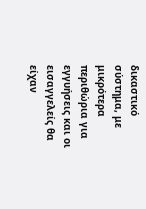δικαστικό σύστημα, με μικρότερα περιθώρια για εγγυήσεις και οι εισαγγελείς θα είχαν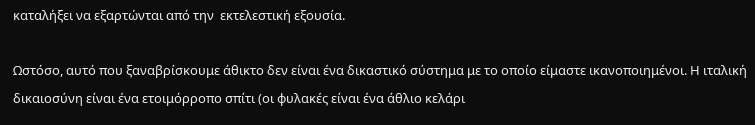καταλήξει να εξαρτώνται από την  εκτελεστική εξουσία.

Ωστόσο, αυτό που ξαναβρίσκουμε άθικτο δεν είναι ένα δικαστικό σύστημα με το οποίο είμαστε ικανοποιημένοι. Η ιταλική δικαιοσύνη είναι ένα ετοιμόρροπο σπίτι (οι φυλακές είναι ένα άθλιο κελάρι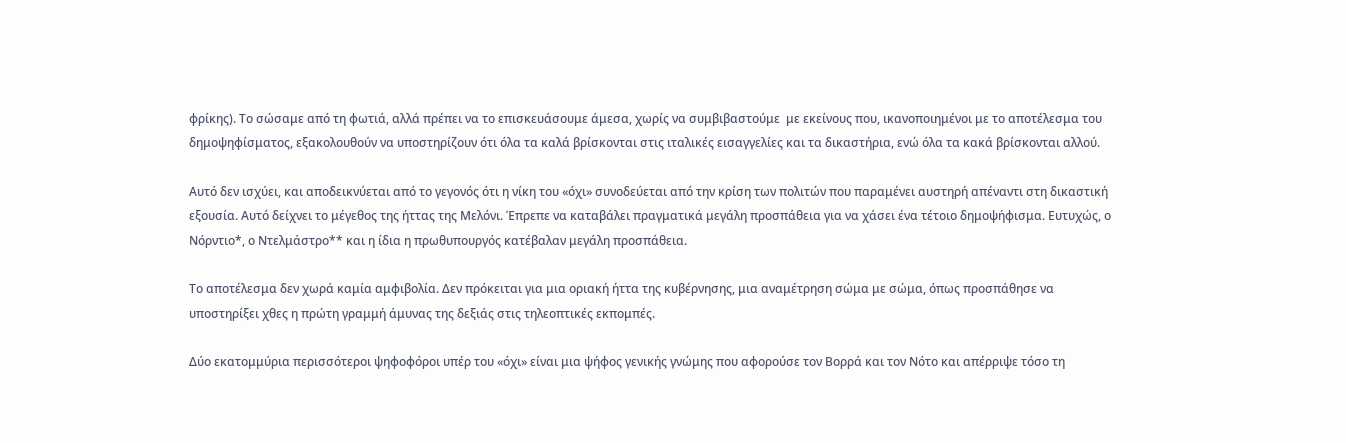φρίκης). Το σώσαμε από τη φωτιά, αλλά πρέπει να το επισκευάσουμε άμεσα, χωρίς να συμβιβαστούμε  με εκείνους που, ικανοποιημένοι με το αποτέλεσμα του δημοψηφίσματος, εξακολουθούν να υποστηρίζουν ότι όλα τα καλά βρίσκονται στις ιταλικές εισαγγελίες και τα δικαστήρια, ενώ όλα τα κακά βρίσκονται αλλού.

Αυτό δεν ισχύει, και αποδεικνύεται από το γεγονός ότι η νίκη του «όχι» συνοδεύεται από την κρίση των πολιτών που παραμένει αυστηρή απέναντι στη δικαστική εξουσία. Αυτό δείχνει το μέγεθος της ήττας της Μελόνι. Έπρεπε να καταβάλει πραγματικά μεγάλη προσπάθεια για να χάσει ένα τέτοιο δημοψήφισμα. Ευτυχώς, ο Νόρντιο*, ο Ντελμάστρο** και η ίδια η πρωθυπουργός κατέβαλαν μεγάλη προσπάθεια.

Το αποτέλεσμα δεν χωρά καμία αμφιβολία. Δεν πρόκειται για μια οριακή ήττα της κυβέρνησης, μια αναμέτρηση σώμα με σώμα, όπως προσπάθησε να υποστηρίξει χθες η πρώτη γραμμή άμυνας της δεξιάς στις τηλεοπτικές εκπομπές.

Δύο εκατομμύρια περισσότεροι ψηφοφόροι υπέρ του «όχι» είναι μια ψήφος γενικής γνώμης που αφορούσε τον Βορρά και τον Νότο και απέρριψε τόσο τη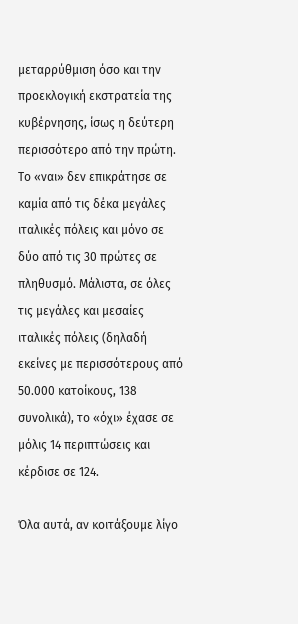μεταρρύθμιση όσο και την προεκλογική εκστρατεία της κυβέρνησης, ίσως η δεύτερη περισσότερο από την πρώτη. Το «ναι» δεν επικράτησε σε καμία από τις δέκα μεγάλες ιταλικές πόλεις και μόνο σε δύο από τις 30 πρώτες σε πληθυσμό. Μάλιστα, σε όλες τις μεγάλες και μεσαίες ιταλικές πόλεις (δηλαδή εκείνες με περισσότερους από 50.000 κατοίκους, 138 συνολικά), το «όχι» έχασε σε μόλις 14 περιπτώσεις και κέρδισε σε 124.

Όλα αυτά, αν κοιτάξουμε λίγο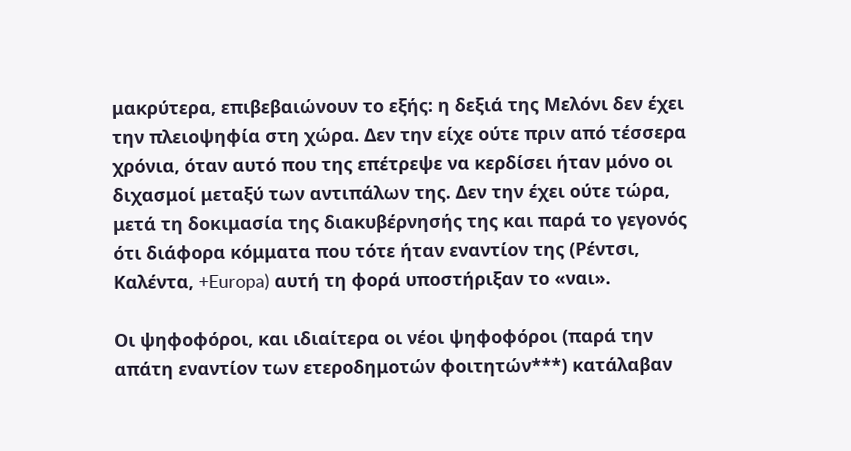μακρύτερα, επιβεβαιώνουν το εξής: η δεξιά της Μελόνι δεν έχει την πλειοψηφία στη χώρα. Δεν την είχε ούτε πριν από τέσσερα χρόνια, όταν αυτό που της επέτρεψε να κερδίσει ήταν μόνο οι διχασμοί μεταξύ των αντιπάλων της. Δεν την έχει ούτε τώρα, μετά τη δοκιμασία της διακυβέρνησής της και παρά το γεγονός ότι διάφορα κόμματα που τότε ήταν εναντίον της (Ρέντσι, Καλέντα, +Europa) αυτή τη φορά υποστήριξαν το «ναι».

Οι ψηφοφόροι, και ιδιαίτερα οι νέοι ψηφοφόροι (παρά την απάτη εναντίον των ετεροδημοτών φοιτητών***) κατάλαβαν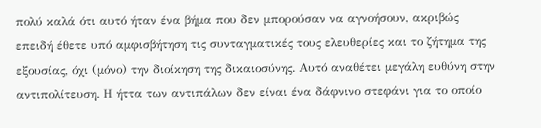πολύ καλά ότι αυτό ήταν ένα βήμα που δεν μπορούσαν να αγνοήσουν, ακριβώς επειδή έθετε υπό αμφισβήτηση τις συνταγματικές τους ελευθερίες και το ζήτημα της εξουσίας, όχι (μόνο) την διοίκηση της δικαιοσύνης. Αυτό αναθέτει μεγάλη ευθύνη στην αντιπολίτευση. Η ήττα των αντιπάλων δεν είναι ένα δάφνινο στεφάνι για το οποίο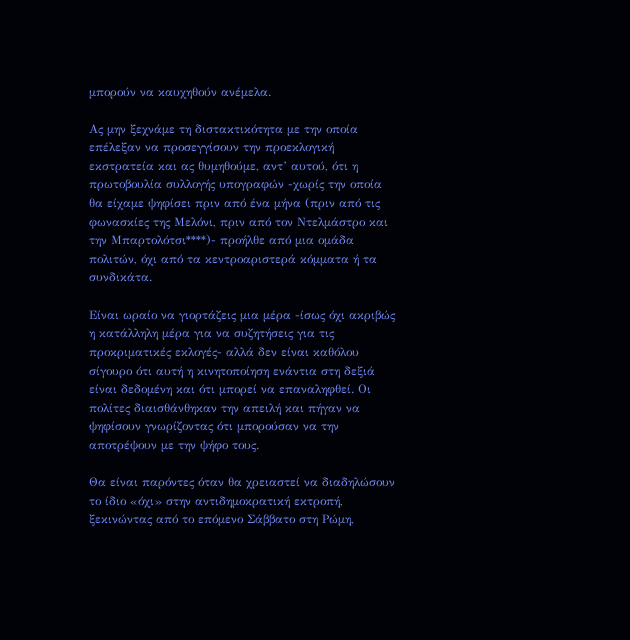μπορούν να καυχηθούν ανέμελα.

Ας μην ξεχνάμε τη διστακτικότητα με την οποία επέλεξαν να προσεγγίσουν την προεκλογική εκστρατεία και ας θυμηθούμε, αντ’ αυτού, ότι η πρωτοβουλία συλλογής υπογραφών -χωρίς την οποία θα είχαμε ψηφίσει πριν από ένα μήνα (πριν από τις φωνασκίες της Μελόνι, πριν από τον Ντελμάστρο και την Μπαρτολότσι****)- προήλθε από μια ομάδα πολιτών, όχι από τα κεντροαριστερά κόμματα ή τα συνδικάτα.

Είναι ωραίο να γιορτάζεις μια μέρα -ίσως όχι ακριβώς η κατάλληλη μέρα για να συζητήσεις για τις προκριματικές εκλογές- αλλά δεν είναι καθόλου σίγουρο ότι αυτή η κινητοποίηση ενάντια στη δεξιά είναι δεδομένη και ότι μπορεί να επαναληφθεί. Οι πολίτες διαισθάνθηκαν την απειλή και πήγαν να ψηφίσουν γνωρίζοντας ότι μπορούσαν να την αποτρέψουν με την ψήφο τους.

Θα είναι παρόντες όταν θα χρειαστεί να διαδηλώσουν το ίδιο «όχι» στην αντιδημοκρατική εκτροπή, ξεκινώντας από το επόμενο Σάββατο στη Ρώμη,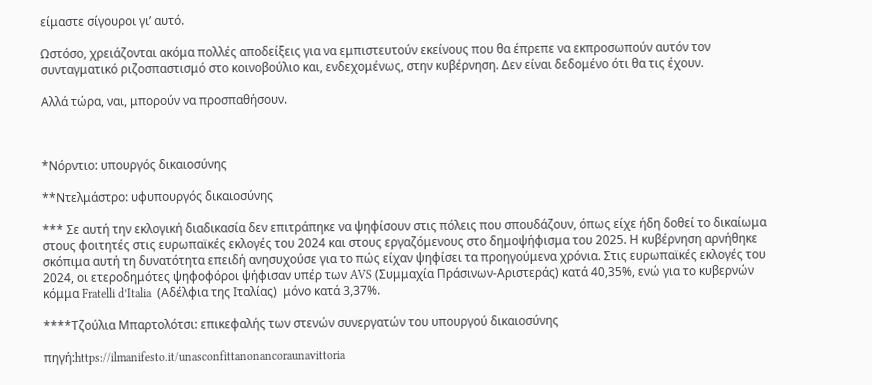είμαστε σίγουροι γι’ αυτό.

Ωστόσο, χρειάζονται ακόμα πολλές αποδείξεις για να εμπιστευτούν εκείνους που θα έπρεπε να εκπροσωπούν αυτόν τον συνταγματικό ριζοσπαστισμό στο κοινοβούλιο και, ενδεχομένως, στην κυβέρνηση. Δεν είναι δεδομένο ότι θα τις έχουν.

Αλλά τώρα, ναι, μπορούν να προσπαθήσουν.



*Νόρντιο: υπουργός δικαιοσύνης

**Ντελμάστρο: υφυπουργός δικαιοσύνης

*** Σε αυτή την εκλογική διαδικασία δεν επιτράπηκε να ψηφίσουν στις πόλεις που σπουδάζουν, όπως είχε ήδη δοθεί το δικαίωμα στους φοιτητές στις ευρωπαϊκές εκλογές του 2024 και στους εργαζόμενους στο δημοψήφισμα του 2025. Η κυβέρνηση αρνήθηκε σκόπιμα αυτή τη δυνατότητα επειδή ανησυχούσε για το πώς είχαν ψηφίσει τα προηγούμενα χρόνια. Στις ευρωπαϊκές εκλογές του 2024, οι ετεροδημότες ψηφοφόροι ψήφισαν υπέρ των AVS (Συμμαχία Πράσινων-Αριστεράς) κατά 40,35%, ενώ για το κυβερνών κόμμα Fratelli d’Italia  (Αδέλφια της Ιταλίας)  μόνο κατά 3,37%.

****Τζούλια Μπαρτολότσι: επικεφαλής των στενών συνεργατών του υπουργού δικαιοσύνης

πηγή:https://ilmanifesto.it/unasconfittanonancoraunavittoria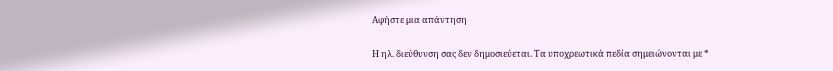Αφήστε μια απάντηση

Η ηλ. διεύθυνση σας δεν δημοσιεύεται. Τα υποχρεωτικά πεδία σημειώνονται με *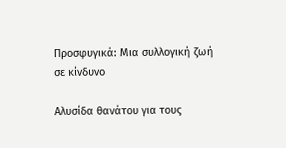Προσφυγικά: Μια συλλογική ζωή σε κίνδυνο

Αλυσίδα θανάτου για τους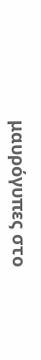μαυρόγυπες στο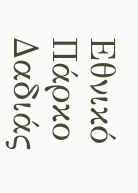Εθνικό Πάρκο Δαδιάς